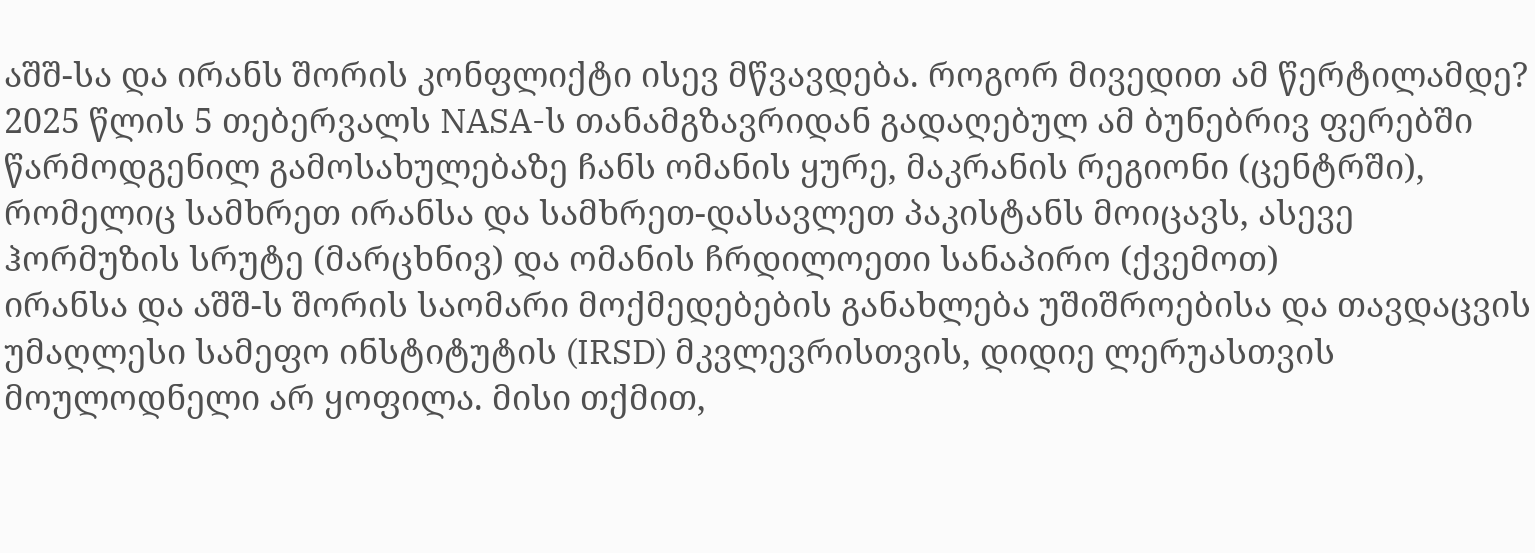აშშ-სა და ირანს შორის კონფლიქტი ისევ მწვავდება. როგორ მივედით ამ წერტილამდე?
2025 წლის 5 თებერვალს NASA-ს თანამგზავრიდან გადაღებულ ამ ბუნებრივ ფერებში წარმოდგენილ გამოსახულებაზე ჩანს ომანის ყურე, მაკრანის რეგიონი (ცენტრში), რომელიც სამხრეთ ირანსა და სამხრეთ-დასავლეთ პაკისტანს მოიცავს, ასევე ჰორმუზის სრუტე (მარცხნივ) და ომანის ჩრდილოეთი სანაპირო (ქვემოთ)
ირანსა და აშშ-ს შორის საომარი მოქმედებების განახლება უშიშროებისა და თავდაცვის უმაღლესი სამეფო ინსტიტუტის (IRSD) მკვლევრისთვის, დიდიე ლერუასთვის მოულოდნელი არ ყოფილა. მისი თქმით,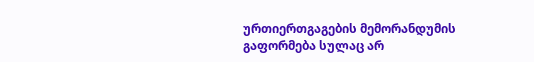ურთიერთგაგების მემორანდუმის გაფორმება სულაც არ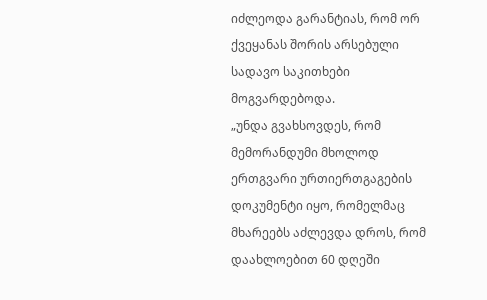იძლეოდა გარანტიას, რომ ორ ქვეყანას შორის არსებული სადავო საკითხები მოგვარდებოდა.
„უნდა გვახსოვდეს, რომ მემორანდუმი მხოლოდ ერთგვარი ურთიერთგაგების დოკუმენტი იყო, რომელმაც მხარეებს აძლევდა დროს, რომ დაახლოებით 60 დღეში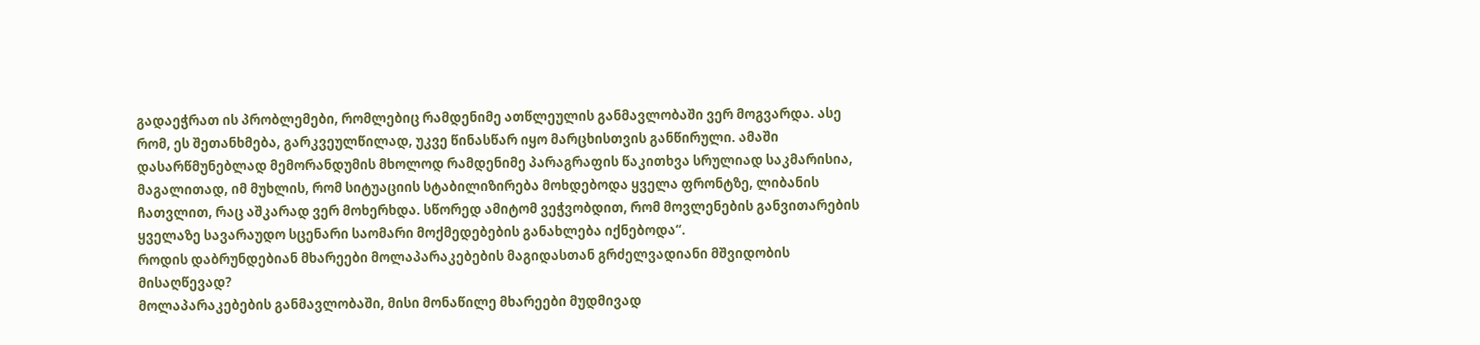გადაეჭრათ ის პრობლემები, რომლებიც რამდენიმე ათწლეულის განმავლობაში ვერ მოგვარდა. ასე რომ, ეს შეთანხმება, გარკვეულწილად, უკვე წინასწარ იყო მარცხისთვის განწირული. ამაში დასარწმუნებლად მემორანდუმის მხოლოდ რამდენიმე პარაგრაფის წაკითხვა სრულიად საკმარისია, მაგალითად, იმ მუხლის, რომ სიტუაციის სტაბილიზირება მოხდებოდა ყველა ფრონტზე, ლიბანის ჩათვლით, რაც აშკარად ვერ მოხერხდა. სწორედ ამიტომ ვეჭვობდით, რომ მოვლენების განვითარების ყველაზე სავარაუდო სცენარი საომარი მოქმედებების განახლება იქნებოდა“.
როდის დაბრუნდებიან მხარეები მოლაპარაკებების მაგიდასთან გრძელვადიანი მშვიდობის მისაღწევად?
მოლაპარაკებების განმავლობაში, მისი მონაწილე მხარეები მუდმივად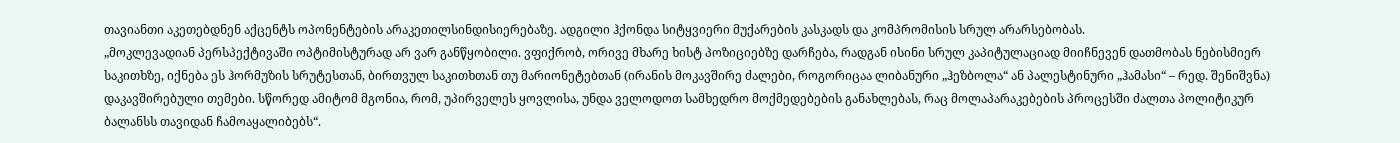თავიანთი აკეთებდნენ აქცენტს ოპონენტების არაკეთილსინდისიერებაზე. ადგილი ჰქონდა სიტყვიერი მუქარების კასკადს და კომპრომისის სრულ არარსებობას.
„მოკლევადიან პერსპექტივაში ოპტიმისტურად არ ვარ განწყობილი. ვფიქრობ, ორივე მხარე ხისტ პოზიციებზე დარჩება, რადგან ისინი სრულ კაპიტულაციად მიიჩნევენ დათმობას ნებისმიერ საკითხზე, იქნება ეს ჰორმუზის სრუტესთან, ბირთვულ საკითხთან თუ მარიონეტებთან (ირანის მოკავშირე ძალები, როგორიცაა ლიბანური „ჰეზბოლა“ ან პალესტინური „ჰამასი“ – რედ. შენიშვნა) დაკავშირებული თემები. სწორედ ამიტომ მგონია, რომ, უპირველეს ყოვლისა, უნდა ველოდოთ სამხედრო მოქმედებების განახლებას, რაც მოლაპარაკებების პროცესში ძალთა პოლიტიკურ ბალანსს თავიდან ჩამოაყალიბებს“.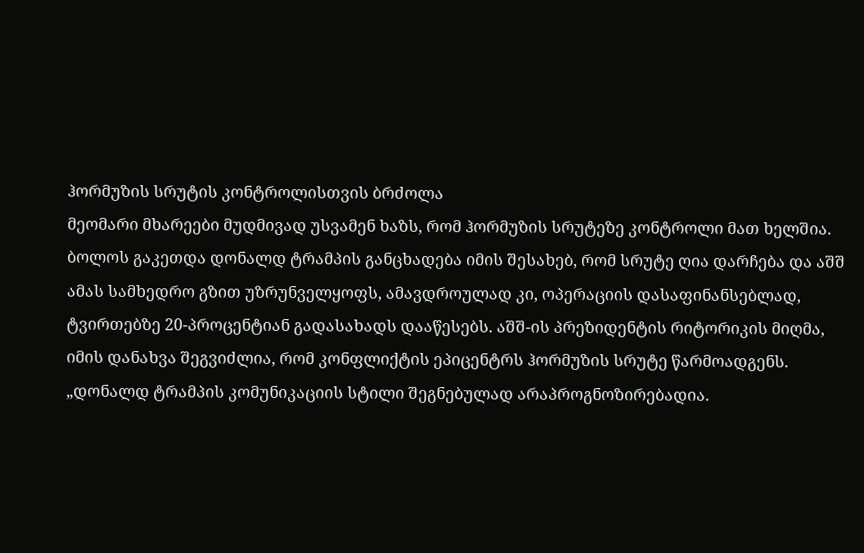ჰორმუზის სრუტის კონტროლისთვის ბრძოლა
მეომარი მხარეები მუდმივად უსვამენ ხაზს, რომ ჰორმუზის სრუტეზე კონტროლი მათ ხელშია. ბოლოს გაკეთდა დონალდ ტრამპის განცხადება იმის შესახებ, რომ სრუტე ღია დარჩება და აშშ ამას სამხედრო გზით უზრუნველყოფს, ამავდროულად კი, ოპერაციის დასაფინანსებლად, ტვირთებზე 20-პროცენტიან გადასახადს დააწესებს. აშშ-ის პრეზიდენტის რიტორიკის მიღმა, იმის დანახვა შეგვიძლია, რომ კონფლიქტის ეპიცენტრს ჰორმუზის სრუტე წარმოადგენს.
„დონალდ ტრამპის კომუნიკაციის სტილი შეგნებულად არაპროგნოზირებადია.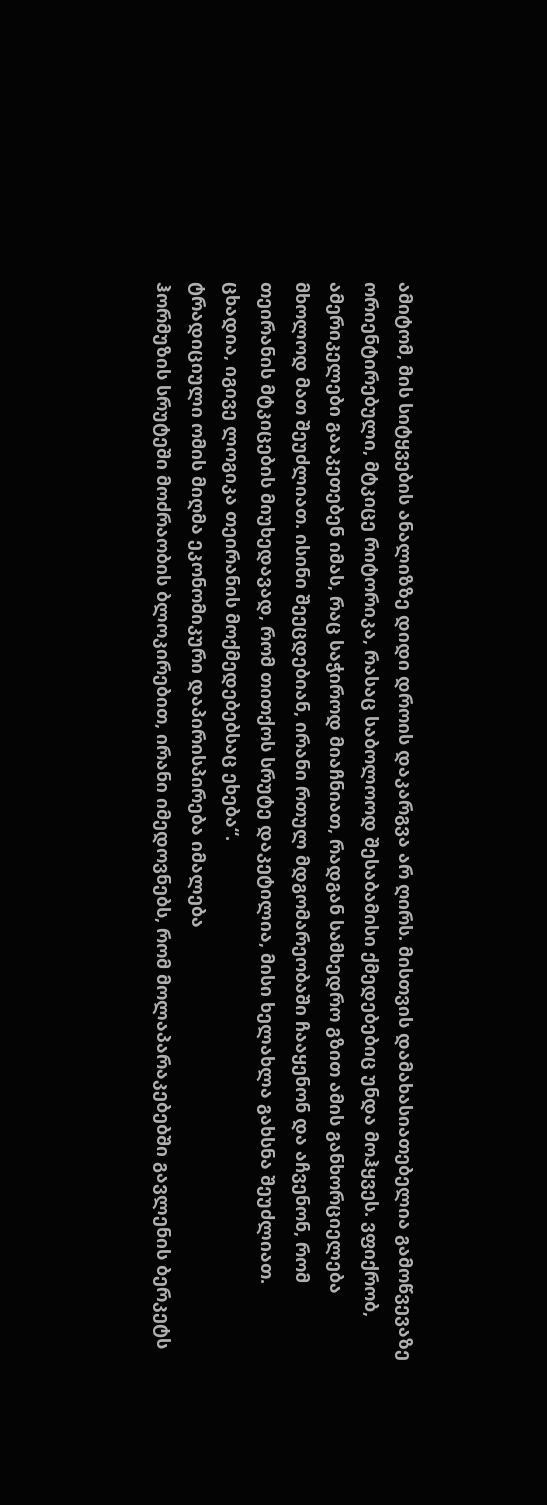ამიტომ, მის სიტყვების ანალიზზე დიდი დროის დაკარგვა არ ღირს. მისთვის დამახასიათებელია გამოწვევაზე ორიენტირებული, მტკიცე რიტორიკა, რასაც საბოლოოდ შესაბამისი ქმედებებიც უნდა მოჰყვეს. ვფიქრობ, ამერიკელები გააკეთებენ იმას, რაც საჭიროდ მიაჩნიათ, რადგან სამხედრო გზით ამის განხორციელება მხოლოდ მათ შეუძლიათ. ისინი შეეცდებიან, ირანი რთულ მდგომარეობაში ჩააყენონ და აჩვენონ, რომ თეირანის მტკიცების მიუხედავად, რომ თითქოს სრუტე დაკეტილია, მისი ხელახლა გახსნა შეუძლიათ. ცხადია, იგივე ლოგიკა თეირანის მოქმედებებსაც ეხება“.
ტრადიციული ომის მიღმა ეკონომიკური დაპირისპირება იმალება
ჰორმუზის სრუტეში მოძრაობის ბლოკირებით, ირანი იმედოვნებს, რომ მოლაპარაკებებში გავლენის ბერკეტს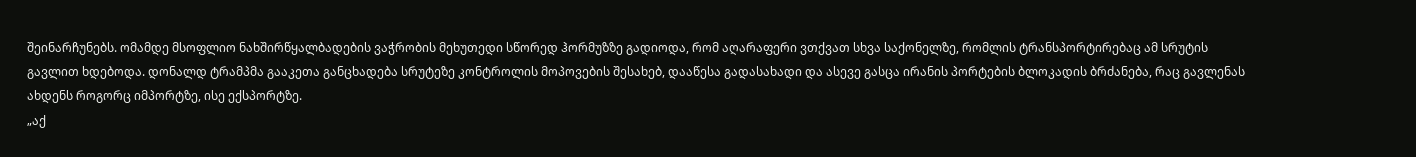შეინარჩუნებს. ომამდე მსოფლიო ნახშირწყალბადების ვაჭრობის მეხუთედი სწორედ ჰორმუზზე გადიოდა, რომ აღარაფერი ვთქვათ სხვა საქონელზე, რომლის ტრანსპორტირებაც ამ სრუტის გავლით ხდებოდა. დონალდ ტრამპმა გააკეთა განცხადება სრუტეზე კონტროლის მოპოვების შესახებ, დააწესა გადასახადი და ასევე გასცა ირანის პორტების ბლოკადის ბრძანება, რაც გავლენას ახდენს როგორც იმპორტზე, ისე ექსპორტზე.
„აქ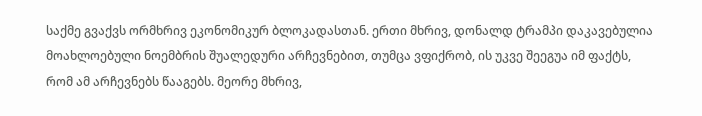საქმე გვაქვს ორმხრივ ეკონომიკურ ბლოკადასთან. ერთი მხრივ, დონალდ ტრამპი დაკავებულია მოახლოებული ნოემბრის შუალედური არჩევნებით, თუმცა ვფიქრობ, ის უკვე შეეგუა იმ ფაქტს, რომ ამ არჩევნებს წააგებს. მეორე მხრივ,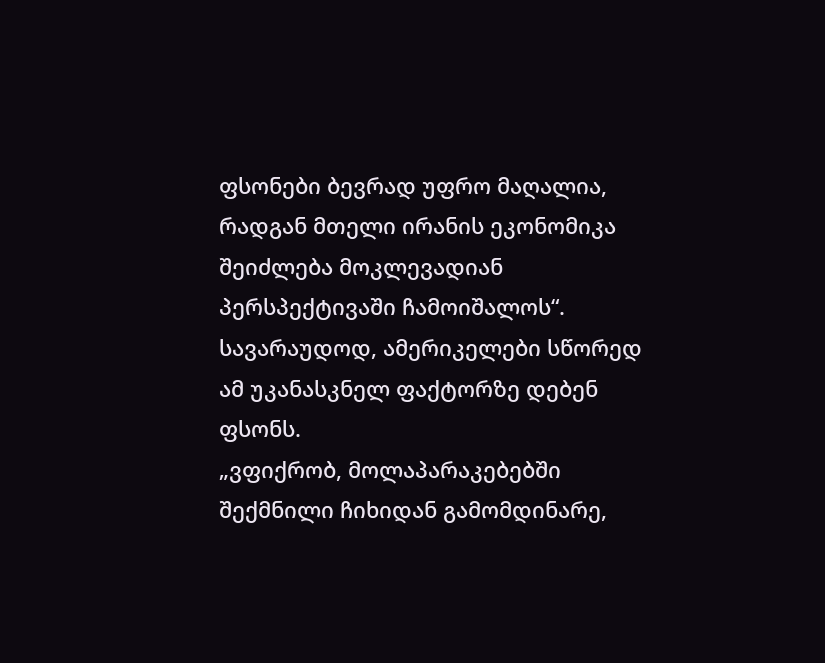ფსონები ბევრად უფრო მაღალია, რადგან მთელი ირანის ეკონომიკა შეიძლება მოკლევადიან პერსპექტივაში ჩამოიშალოს“.
სავარაუდოდ, ამერიკელები სწორედ ამ უკანასკნელ ფაქტორზე დებენ ფსონს.
„ვფიქრობ, მოლაპარაკებებში შექმნილი ჩიხიდან გამომდინარე,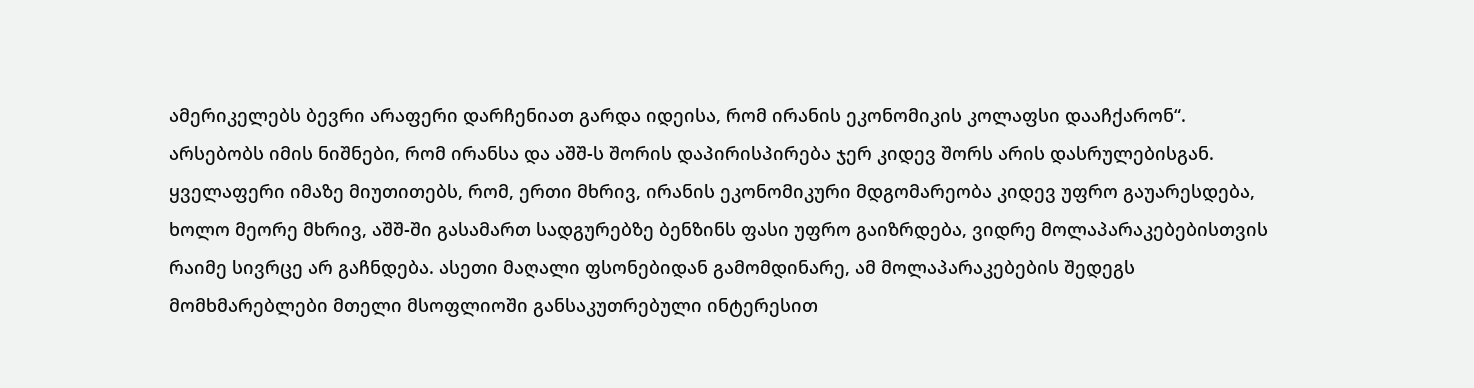ამერიკელებს ბევრი არაფერი დარჩენიათ გარდა იდეისა, რომ ირანის ეკონომიკის კოლაფსი დააჩქარონ“.
არსებობს იმის ნიშნები, რომ ირანსა და აშშ-ს შორის დაპირისპირება ჯერ კიდევ შორს არის დასრულებისგან. ყველაფერი იმაზე მიუთითებს, რომ, ერთი მხრივ, ირანის ეკონომიკური მდგომარეობა კიდევ უფრო გაუარესდება, ხოლო მეორე მხრივ, აშშ-ში გასამართ სადგურებზე ბენზინს ფასი უფრო გაიზრდება, ვიდრე მოლაპარაკებებისთვის რაიმე სივრცე არ გაჩნდება. ასეთი მაღალი ფსონებიდან გამომდინარე, ამ მოლაპარაკებების შედეგს მომხმარებლები მთელი მსოფლიოში განსაკუთრებული ინტერესით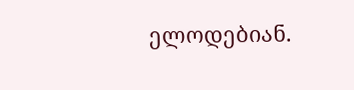ელოდებიან.